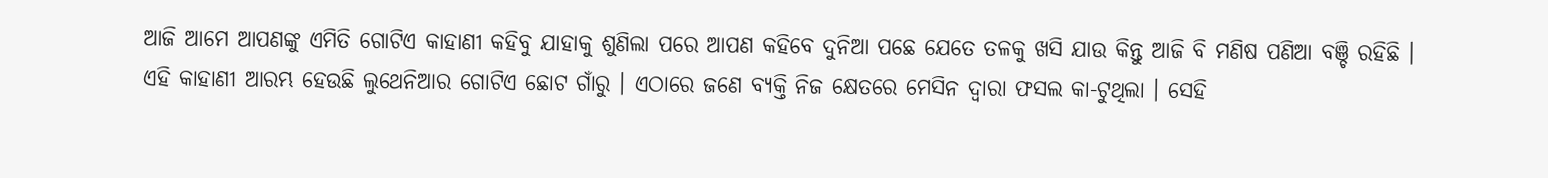ଆଜି ଆମେ ଆପଣଙ୍କୁ ଏମିତି ଗୋଟିଏ କାହାଣୀ କହିବୁ ଯାହାକୁ ଶୁଣିଲା ପରେ ଆପଣ କହିବେ ଦୁନିଆ ପଛେ ଯେତେ ତଳକୁ ଖସି ଯାଉ କିନ୍ତୁ ଆଜି ବି ମଣିଷ ପଣିଆ ବଞ୍ଚି ରହିଛି ।
ଏହି କାହାଣୀ ଆରମ୍ଭ ହେଉଛି ଲୁଥେନିଆର ଗୋଟିଏ ଛୋଟ ଗାଁରୁ । ଏଠାରେ ଜଣେ ବ୍ୟକ୍ତି ନିଜ କ୍ଷେତରେ ମେସିନ ଦ୍ବାରା ଫସଲ କା-ଟୁଥିଲା । ସେହି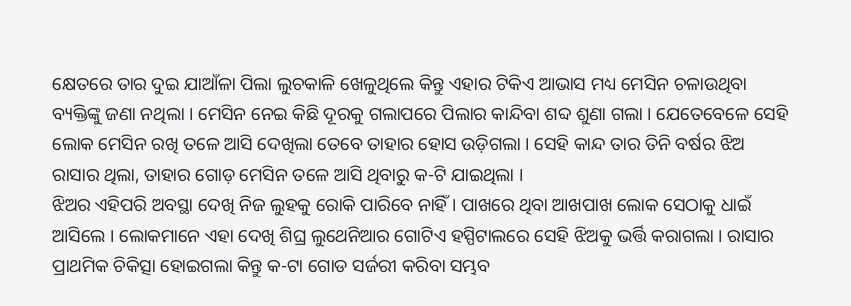କ୍ଷେତରେ ତାର ଦୁଇ ଯାଆଁଳା ପିଲା ଲୁଚକାଳି ଖେଳୁଥିଲେ କିନ୍ତୁ ଏହାର ଟିକିଏ ଆଭାସ ମଧ୍ୟ ମେସିନ ଚଳାଉଥିବା ବ୍ୟକ୍ତିଙ୍କୁ ଜଣା ନଥିଲା । ମେସିନ ନେଇ କିଛି ଦୂରକୁ ଗଲାପରେ ପିଲାର କାନ୍ଦିବା ଶବ୍ଦ ଶୁଣା ଗଲା । ଯେତେବେଳେ ସେହି ଲୋକ ମେସିନ ରଖି ତଳେ ଆସି ଦେଖିଲା ତେବେ ତାହାର ହୋସ ଉଡ଼ିଗଲା । ସେହି କାନ୍ଦ ତାର ତିନି ବର୍ଷର ଝିଅ ରାସାର ଥିଲା, ତାହାର ଗୋଡ଼ ମେସିନ ତଳେ ଆସି ଥିବାରୁ କ-ଟି ଯାଇଥିଲା ।
ଝିଅର ଏହିପରି ଅବସ୍ଥା ଦେଖି ନିଜ ଲୁହକୁ ରୋକି ପାରିବେ ନାହିଁ । ପାଖରେ ଥିବା ଆଖପାଖ ଲୋକ ସେଠାକୁ ଧାଇଁ ଆସିଲେ । ଲୋକମାନେ ଏହା ଦେଖି ଶିଘ୍ର ଲୁଥେନିଆର ଗୋଟିଏ ହସ୍ପିଟାଲରେ ସେହି ଝିଅକୁ ଭର୍ତ୍ତି କରାଗଲା । ରାସାର ପ୍ରାଥମିକ ଚିକିତ୍ସା ହୋଇଗଲା କିନ୍ତୁ କ-ଟା ଗୋଡ ସର୍ଜରୀ କରିବା ସମ୍ଭବ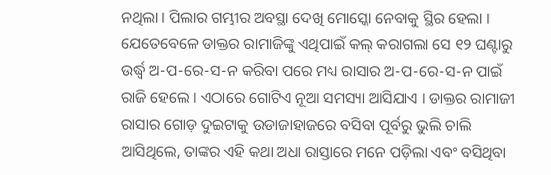ନଥିଲା । ପିଲାର ଗମ୍ଭୀର ଅବସ୍ଥା ଦେଖି ମୋସ୍କୋ ନେବାକୁ ସ୍ଥିର ହେଲା ।
ଯେତେବେଳେ ଡାକ୍ତର ରାମାଜିଙ୍କୁ ଏଥିପାଇଁ କଲ୍ କରାଗଲା ସେ ୧୨ ଘଣ୍ଟାରୁ ଉର୍ଦ୍ଧ୍ବ ଅ-ପ-ରେ-ସ-ନ କରିବା ପରେ ମଧ୍ୟ ରାସାର ଅ-ପ-ରେ-ସ-ନ ପାଇଁ ରାଜି ହେଲେ । ଏଠାରେ ଗୋଟିଏ ନୂଆ ସମସ୍ୟା ଆସିଯାଏ । ଡାକ୍ତର ରାମାଜୀ ରାସାର ଗୋଡ଼ ଦୁଇଟାକୁ ଉଡାଜାହାଜରେ ବସିବା ପୂର୍ବରୁ ଭୁଲି ଚାଲି ଆସିଥିଲେ, ତାଙ୍କର ଏହି କଥା ଅଧା ରାସ୍ତାରେ ମନେ ପଡ଼ିଲା ଏବଂ ବସିଥିବା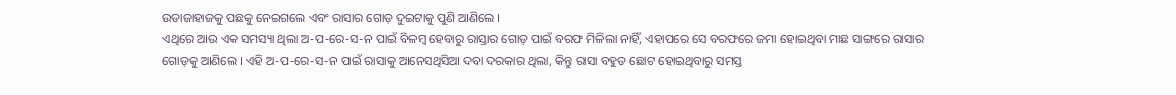ଉଡାଜାହାଜକୁ ପଛକୁ ନେଇଗଲେ ଏବଂ ରାସାର ଗୋଡ଼ ଦୁଇଟାକୁ ପୁଣି ଆଣିଲେ ।
ଏଥିରେ ଆଉ ଏକ ସମସ୍ୟା ଥିଲା ଅ-ପ-ରେ-ସ-ନ ପାଇଁ ବିଳମ୍ବ ହେବାରୁ ରାସ୍ତାର ଗୋଡ଼ ପାଇଁ ବରଫ ମିଳିଲା ନାହିଁ, ଏହାପରେ ସେ ବରଫରେ ଜମା ହୋଇଥିବା ମାଛ ସାଙ୍ଗରେ ରାସାର ଗୋଡ଼କୁ ଆଣିଲେ । ଏହି ଅ-ପ-ରେ-ସ-ନ ପାଇଁ ରାସାକୁ ଆନେସଥିସିଆ ଦବା ଦରକାର ଥିଲା, କିନ୍ତୁ ରାସା ବହୁତ ଛୋଟ ହୋଇଥିବାରୁ ସମସ୍ତ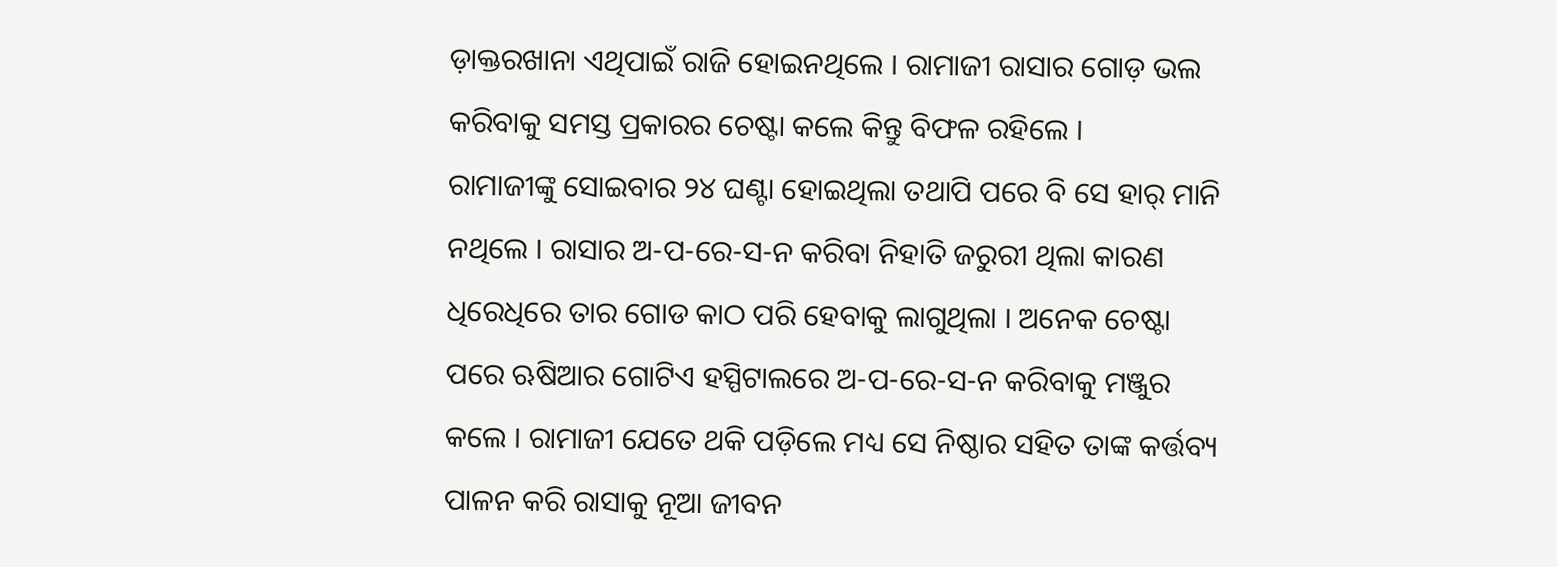ଡ଼ାକ୍ତରଖାନା ଏଥିପାଇଁ ରାଜି ହୋଇନଥିଲେ । ରାମାଜୀ ରାସାର ଗୋଡ଼ ଭଲ କରିବାକୁ ସମସ୍ତ ପ୍ରକାରର ଚେଷ୍ଟା କଲେ କିନ୍ତୁ ବିଫଳ ରହିଲେ ।
ରାମାଜୀଙ୍କୁ ସୋଇବାର ୨୪ ଘଣ୍ଟା ହୋଇଥିଲା ତଥାପି ପରେ ବି ସେ ହାର୍ ମାନି ନଥିଲେ । ରାସାର ଅ-ପ-ରେ-ସ-ନ କରିବା ନିହାତି ଜରୁରୀ ଥିଲା କାରଣ ଧିରେଧିରେ ତାର ଗୋଡ କାଠ ପରି ହେବାକୁ ଲାଗୁଥିଲା । ଅନେକ ଚେଷ୍ଟା ପରେ ଋଷିଆର ଗୋଟିଏ ହସ୍ପିଟାଲରେ ଅ-ପ-ରେ-ସ-ନ କରିବାକୁ ମଞ୍ଜୁର କଲେ । ରାମାଜୀ ଯେତେ ଥକି ପଡ଼ିଲେ ମଧ୍ୟ ସେ ନିଷ୍ଠାର ସହିତ ତାଙ୍କ କର୍ତ୍ତବ୍ୟ ପାଳନ କରି ରାସାକୁ ନୂଆ ଜୀବନ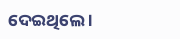ଦେଇଥିଲେ ।